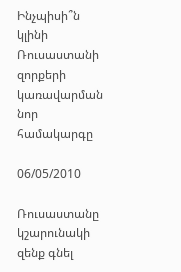Ինչպիսի՞ն կլինի Ռուսաստանի զորքերի կառավարման նոր համակարգը

06/05/2010

Ռուսաստանը կշարունակի զենք գնել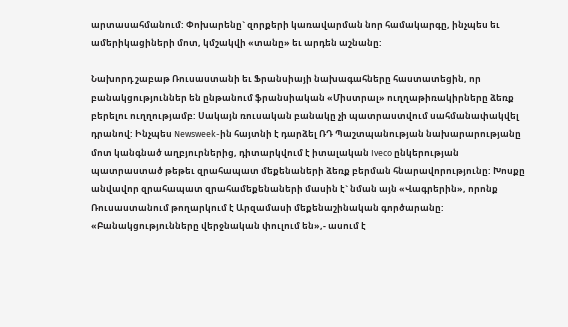արտասահմանում: Փոխարենը` զորքերի կառավարման նոր համակարգը, ինչպես եւ ամերիկացիների մոտ, կմշակվի «տանը» եւ արդեն աշնանը:

Նախորդ շաբաթ Ռուսաստանի եւ Ֆրանսիայի նախագահները հաստատեցին, որ բանակցություններ են ընթանում ֆրանսիական «Միստրալ» ուղղաթիռակիրները ձեռք բերելու ուղղությամբ: Սակայն ռուսական բանակը չի պատրաստվում սահմանափակվել դրանով: Ինչպես Newsweek-ին հայտնի է դարձել ՌԴ Պաշտպանության նախարարությանը մոտ կանգնած աղբյուրներից, դիտարկվում է իտալական Iveco ընկերության պատրաստած թեթեւ զրահապատ մեքենաների ձեռք բերման հնարավորությունը: Խոսքը անվավոր զրահապատ զրահամեքենաների մասին է` նման այն «Վագրերին», որոնք Ռուսաստանում թողարկում է Արզամասի մեքենաշինական գործարանը: «Բանակցությունները վերջնական փուլում են»,- ասում է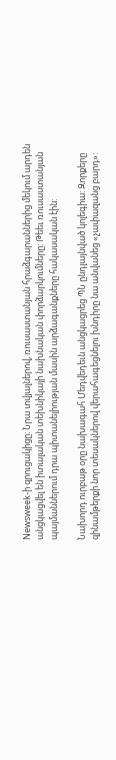Newsweek-ի զրուցակիցը: Նրա տվյալներով, ռուսաստանյան հրաձգարաններից մեկում արդեն անցկացվել են իտալական տեխնիկայի նախնական փորձարկումները: Թեեւ ռուսաստանյան պայմաններում դրա պիտանելիության մասին արձագանքները հակասական էին:

Նախորդ ուրբաթ օրը նախագահ Մեդվեդեւն անցկացրեց ՊՆ ընդլայնված կոլեգիա: Զորքերը զինամթերքի նոր տեսակներով վերահագեցնելու խնդիրը նա անվանեց «չափազանց բարդ»: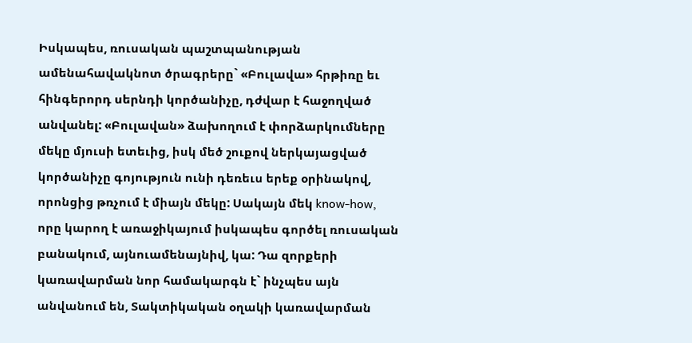Իսկապես, ռուսական պաշտպանության ամենահավակնոտ ծրագրերը` «Բուլավա» հրթիռը եւ հինգերորդ սերնդի կործանիչը, դժվար է հաջողված անվանել: «Բուլավան» ձախողում է փորձարկումները մեկը մյուսի ետեւից, իսկ մեծ շուքով ներկայացված կործանիչը գոյություն ունի դեռեւս երեք օրինակով, որոնցից թռչում է միայն մեկը: Սակայն մեկ know-how, որը կարող է առաջիկայում իսկապես գործել ռուսական բանակում, այնուամենայնիվ, կա: Դա զորքերի կառավարման նոր համակարգն է` ինչպես այն անվանում են, Տակտիկական օղակի կառավարման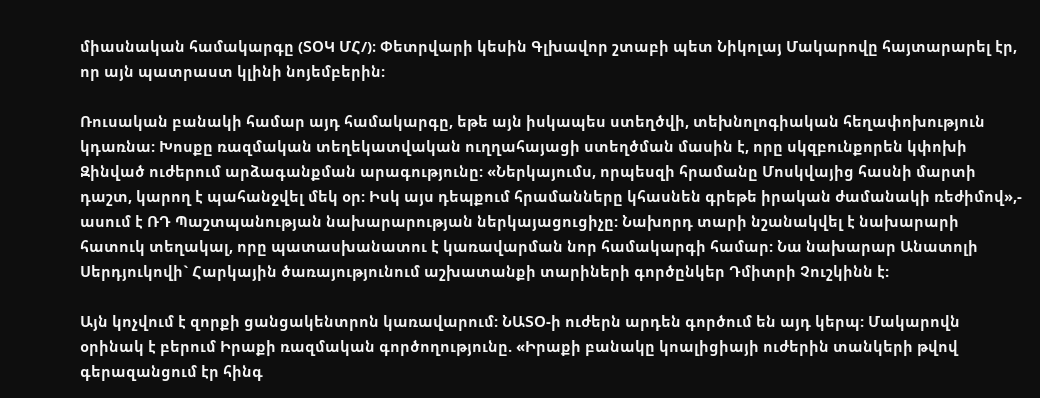միասնական համակարգը (ՏՕԿ ՄՀ/)։ Փետրվարի կեսին Գլխավոր շտաբի պետ Նիկոլայ Մակարովը հայտարարել էր, որ այն պատրաստ կլինի նոյեմբերին:

Ռուսական բանակի համար այդ համակարգը, եթե այն իսկապես ստեղծվի, տեխնոլոգիական հեղափոխություն կդառնա: Խոսքը ռազմական տեղեկատվական ուղղահայացի ստեղծման մասին է, որը սկզբունքորեն կփոխի Զինված ուժերում արձագանքման արագությունը: «Ներկայումս, որպեսզի հրամանը Մոսկվայից հասնի մարտի դաշտ, կարող է պահանջվել մեկ օր: Իսկ այս դեպքում հրամանները կհասնեն գրեթե իրական ժամանակի ռեժիմով»,- ասում է ՌԴ Պաշտպանության նախարարության ներկայացուցիչը: Նախորդ տարի նշանակվել է նախարարի հատուկ տեղակալ, որը պատասխանատու է կառավարման նոր համակարգի համար: Նա նախարար Անատոլի Սերդյուկովի` Հարկային ծառայությունում աշխատանքի տարիների գործընկեր Դմիտրի Չուշկինն է:

Այն կոչվում է զորքի ցանցակենտրոն կառավարում: ՆԱՏՕ-ի ուժերն արդեն գործում են այդ կերպ: Մակարովն օրինակ է բերում Իրաքի ռազմական գործողությունը. «Իրաքի բանակը կոալիցիայի ուժերին տանկերի թվով գերազանցում էր հինգ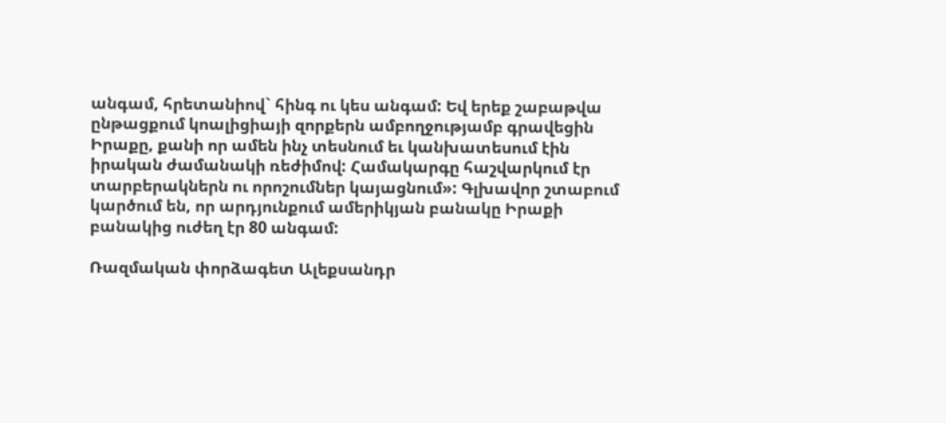անգամ, հրետանիով` հինգ ու կես անգամ: Եվ երեք շաբաթվա ընթացքում կոալիցիայի զորքերն ամբողջությամբ գրավեցին Իրաքը, քանի որ ամեն ինչ տեսնում եւ կանխատեսում էին իրական ժամանակի ռեժիմով: Համակարգը հաշվարկում էր տարբերակներն ու որոշումներ կայացնում»: Գլխավոր շտաբում կարծում են, որ արդյունքում ամերիկյան բանակը Իրաքի բանակից ուժեղ էր 80 անգամ:

Ռազմական փորձագետ Ալեքսանդր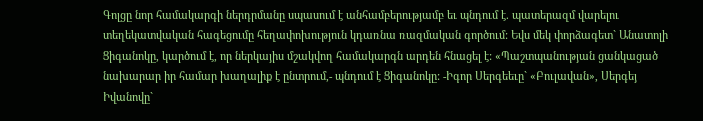Գոլցը նոր համակարգի ներդրմանը սպասում է անհամբերությամբ եւ պնդում է. պատերազմ վարելու տեղեկատվական հագեցումը հեղափոխություն կդառնա ռազմական գործում: Եվս մեկ փորձագետ` Անատոլի Ցիգանոկը, կարծում է, որ ներկայիս մշակվող համակարգն արդեն հնացել է: «Պաշտպանության ցանկացած նախարար իր համար խաղալիք է ընտրում,- պնդում է Ցիգանոկը: -Իգոր Սերգեեւը` «Բուլավան», Սերգեյ Իվանովը`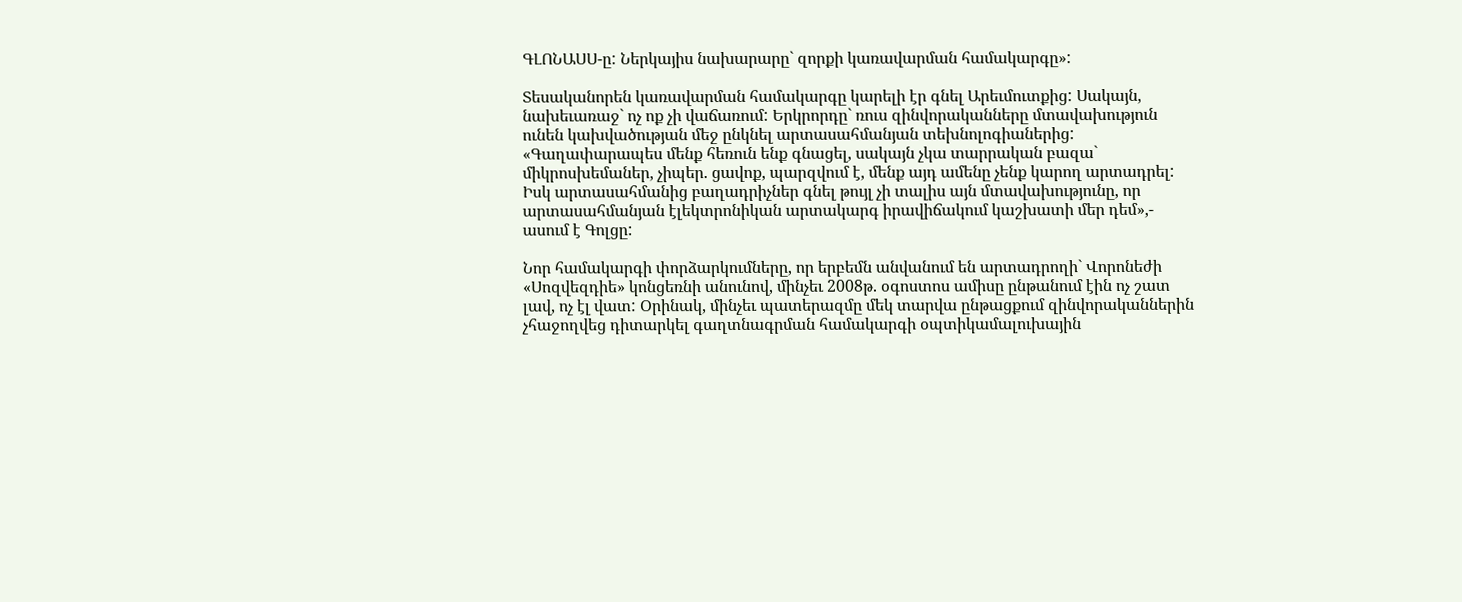ԳԼՈՆԱՍՍ-ը: Ներկայիս նախարարը` զորքի կառավարման համակարգը»:

Տեսականորեն կառավարման համակարգը կարելի էր գնել Արեւմուտքից: Սակայն, նախեւառաջ` ոչ ոք չի վաճառում: Երկրորդը` ռուս զինվորականները մտավախություն ունեն կախվածության մեջ ընկնել արտասահմանյան տեխնոլոգիաներից: «Գաղափարապես մենք հեռուն ենք գնացել, սակայն չկա տարրական բազա` միկրոսխեմաներ, չիպեր. ցավոք, պարզվում է, մենք այդ ամենը չենք կարող արտադրել: Իսկ արտասահմանից բաղադրիչներ գնել թույլ չի տալիս այն մտավախությունը, որ արտասահմանյան էլեկտրոնիկան արտակարգ իրավիճակում կաշխատի մեր դեմ»,- ասում է Գոլցը:

Նոր համակարգի փորձարկումները, որ երբեմն անվանում են արտադրողի` Վորոնեժի «Սոզվեզդիե» կոնցեռնի անունով, մինչեւ 2008թ. օգոստոս ամիսը ընթանում էին ոչ շատ լավ, ոչ էլ վատ: Օրինակ, մինչեւ պատերազմը մեկ տարվա ընթացքում զինվորականներին չհաջողվեց դիտարկել գաղտնագրման համակարգի օպտիկամալուխային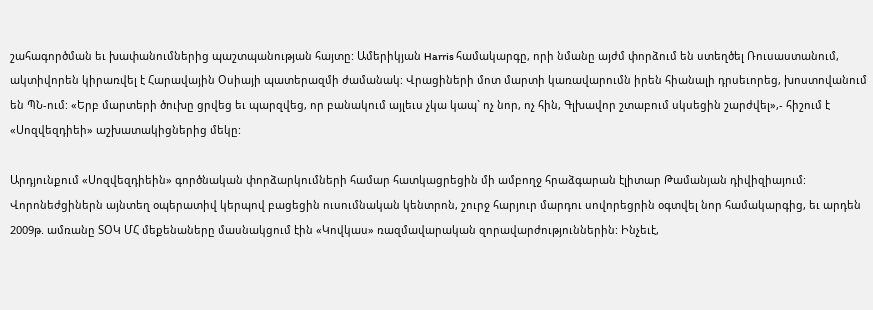շահագործման եւ խափանումներից պաշտպանության հայտը: Ամերիկյան Harris համակարգը, որի նմանը այժմ փորձում են ստեղծել Ռուսաստանում, ակտիվորեն կիրառվել է Հարավային Օսիայի պատերազմի ժամանակ: Վրացիների մոտ մարտի կառավարումն իրեն հիանալի դրսեւորեց, խոստովանում են ՊՆ-ում: «Երբ մարտերի ծուխը ցրվեց եւ պարզվեց, որ բանակում այլեւս չկա կապ` ոչ նոր, ոչ հին, Գլխավոր շտաբում սկսեցին շարժվել»,- հիշում է «Սոզվեզդիեի» աշխատակիցներից մեկը:

Արդյունքում «Սոզվեզդիեին» գործնական փորձարկումների համար հատկացրեցին մի ամբողջ հրաձգարան էլիտար Թամանյան դիվիզիայում: Վորոնեժցիներն այնտեղ օպերատիվ կերպով բացեցին ուսումնական կենտրոն, շուրջ հարյուր մարդու սովորեցրին օգտվել նոր համակարգից, եւ արդեն 2009թ. ամռանը ՏՕԿ ՄՀ մեքենաները մասնակցում էին «Կովկաս» ռազմավարական զորավարժություններին: Ինչեւէ,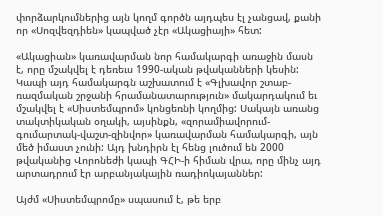փորձարկումներից այն կողմ գործն այդպես էլ չանցավ, քանի որ «Սոզվեզդիեն» կապված չէր «Ակացիայի» հետ:

«Ակացիան» կառավարման նոր համակարգի առաջին մասն է, որը մշակվել է դեռեւս 1990-ական թվականների կեսին: Կապի այդ համակարգն աշխատում է «Գլխավոր շտաբ-ռազմական շրջանի հրամանատարություն» մակարդակում եւ մշակվել է «Սիստեմպրոմ» կոնցեռնի կողմից: Սակայն առանց տակտիկական օղակի, այսինքն, «զորամիավորում-գումարտակ-վաշտ-զինվոր» կառավարման համակարգի, այն մեծ իմաստ չունի: Այդ խնդիրն էլ հենց լուծում են 2000 թվականից Վորոնեժի կապի ԳՀԻ-ի հիման վրա, որը մինչ այդ արտադրում էր արբանյակային ռադիոկայաններ:

Այժմ «Սիստեմպրոմը» սպասում է, թե երբ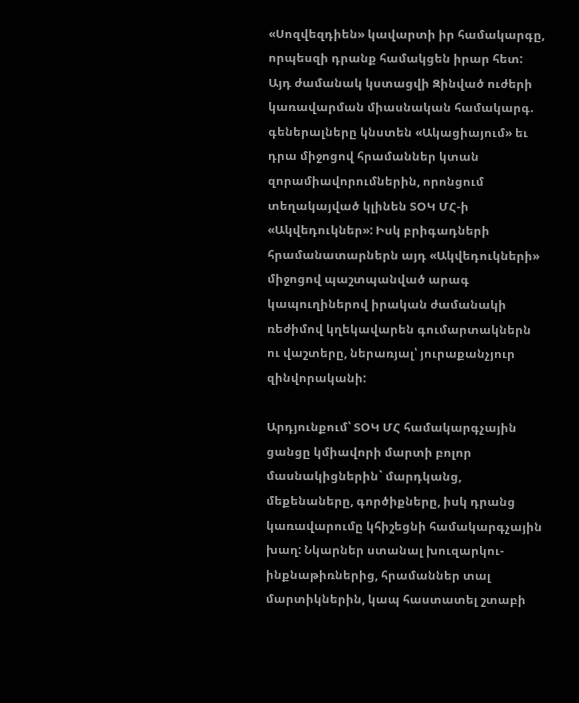«Սոզվեզդիեն» կավարտի իր համակարգը, որպեսզի դրանք համակցեն իրար հետ: Այդ ժամանակ կստացվի Զինված ուժերի կառավարման միասնական համակարգ. գեներալները կնստեն «Ակացիայում» եւ դրա միջոցով հրամաններ կտան զորամիավորումներին, որոնցում տեղակայված կլինեն ՏՕԿ ՄՀ-ի «Ակվեդուկներ»: Իսկ բրիգադների հրամանատարներն այդ «Ակվեդուկների» միջոցով պաշտպանված արագ կապուղիներով իրական ժամանակի ռեժիմով կղեկավարեն գումարտակներն ու վաշտերը, ներառյալ՝ յուրաքանչյուր զինվորականի:

Արդյունքում՝ ՏՕԿ ՄՀ համակարգչային ցանցը կմիավորի մարտի բոլոր մասնակիցներին` մարդկանց, մեքենաները, գործիքները, իսկ դրանց կառավարումը կհիշեցնի համակարգչային խաղ: Նկարներ ստանալ խուզարկու-ինքնաթիռներից, հրամաններ տալ մարտիկներին, կապ հաստատել շտաբի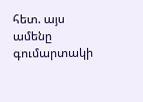հետ. այս ամենը գումարտակի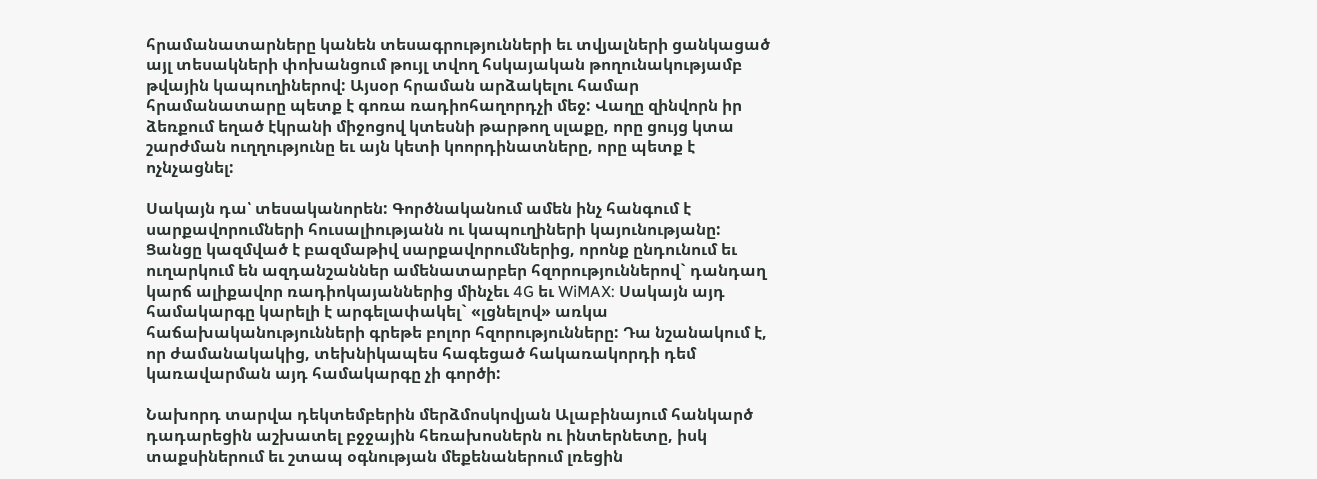հրամանատարները կանեն տեսագրությունների եւ տվյալների ցանկացած այլ տեսակների փոխանցում թույլ տվող հսկայական թողունակությամբ թվային կապուղիներով: Այսօր հրաման արձակելու համար հրամանատարը պետք է գոռա ռադիոհաղորդչի մեջ: Վաղը զինվորն իր ձեռքում եղած էկրանի միջոցով կտեսնի թարթող սլաքը, որը ցույց կտա շարժման ուղղությունը եւ այն կետի կոորդինատները, որը պետք է ոչնչացնել:

Սակայն դա՝ տեսականորեն: Գործնականում ամեն ինչ հանգում է սարքավորումների հուսալիությանն ու կապուղիների կայունությանը: Ցանցը կազմված է բազմաթիվ սարքավորումներից, որոնք ընդունում եւ ուղարկում են ազդանշաններ ամենատարբեր հզորություններով` դանդաղ կարճ ալիքավոր ռադիոկայաններից մինչեւ 4G եւ WiMAX: Սակայն այդ համակարգը կարելի է արգելափակել` «լցնելով» առկա հաճախականությունների գրեթե բոլոր հզորությունները: Դա նշանակում է, որ ժամանակակից, տեխնիկապես հագեցած հակառակորդի դեմ կառավարման այդ համակարգը չի գործի:

Նախորդ տարվա դեկտեմբերին մերձմոսկովյան Ալաբինայում հանկարծ դադարեցին աշխատել բջջային հեռախոսներն ու ինտերնետը, իսկ տաքսիներում եւ շտապ օգնության մեքենաներում լռեցին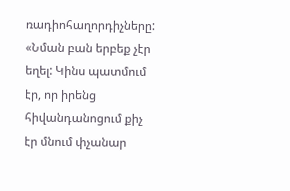ռադիոհաղորդիչները: «Նման բան երբեք չէր եղել: Կինս պատմում էր, որ իրենց հիվանդանոցում քիչ էր մնում փչանար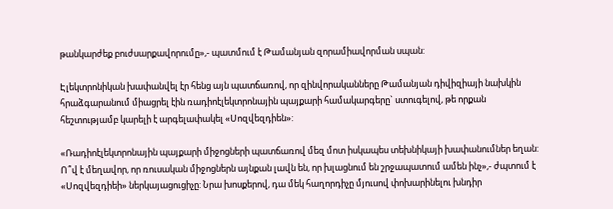թանկարժեք բուժսարքավորումը»,- պատմում է Թամանյան զորամիավորման սպան:

Էլեկտրոնիկան խափանվել էր հենց այն պատճառով, որ զինվորականները Թամանյան դիվիզիայի նախկին հրաձգարանում միացրել էին ռադիոէլեկտրոնային պայքարի համակարգերը` ստուգելով, թե որքան հեշտությամբ կարելի է արգելափակել «Սոզվեզդիեն»:

«Ռադիոէլեկտրոնային պայքարի միջոցների պատճառով մեզ մոտ իսկապես տեխնիկայի խափանումներ եղան: Ո՞վ է մեղավոր, որ ռուսական միջոցներն այնքան լավն են, որ խլացնում են շրջապատում ամեն ինչ»,- ժպտում է «Սոզվեզդիեի» ներկայացուցիչը: Նրա խոսքերով, դա մեկ հաղորդիչը մյուսով փոխարինելու խնդիր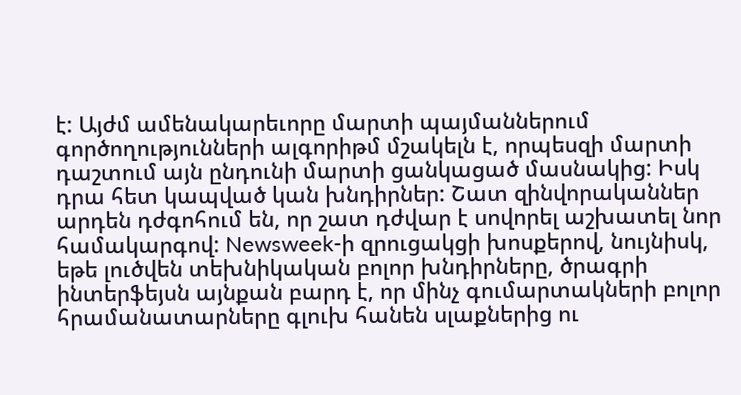է: Այժմ ամենակարեւորը մարտի պայմաններում գործողությունների ալգորիթմ մշակելն է, որպեսզի մարտի դաշտում այն ընդունի մարտի ցանկացած մասնակից: Իսկ դրա հետ կապված կան խնդիրներ: Շատ զինվորականներ արդեն դժգոհում են, որ շատ դժվար է սովորել աշխատել նոր համակարգով: Newsweek-ի զրուցակցի խոսքերով, նույնիսկ, եթե լուծվեն տեխնիկական բոլոր խնդիրները, ծրագրի ինտերֆեյսն այնքան բարդ է, որ մինչ գումարտակների բոլոր հրամանատարները գլուխ հանեն սլաքներից ու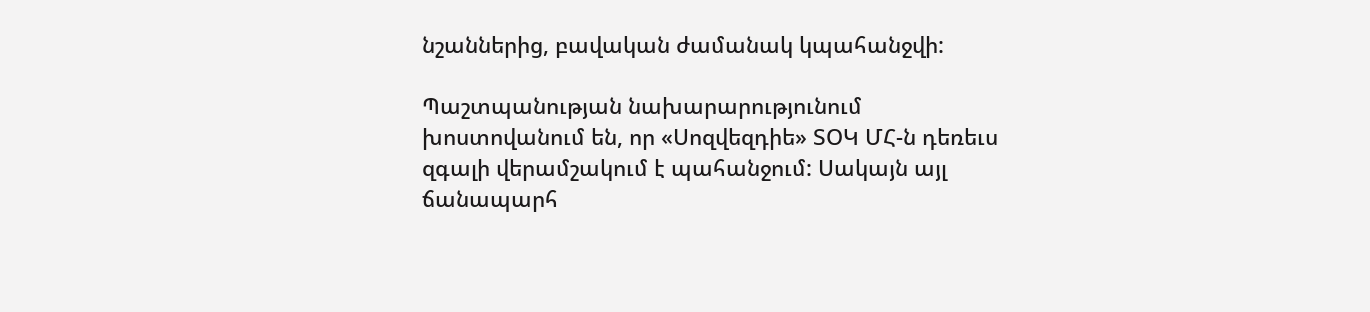նշաններից, բավական ժամանակ կպահանջվի:

Պաշտպանության նախարարությունում խոստովանում են, որ «Սոզվեզդիե» ՏՕԿ ՄՀ-ն դեռեւս զգալի վերամշակում է պահանջում: Սակայն այլ ճանապարհ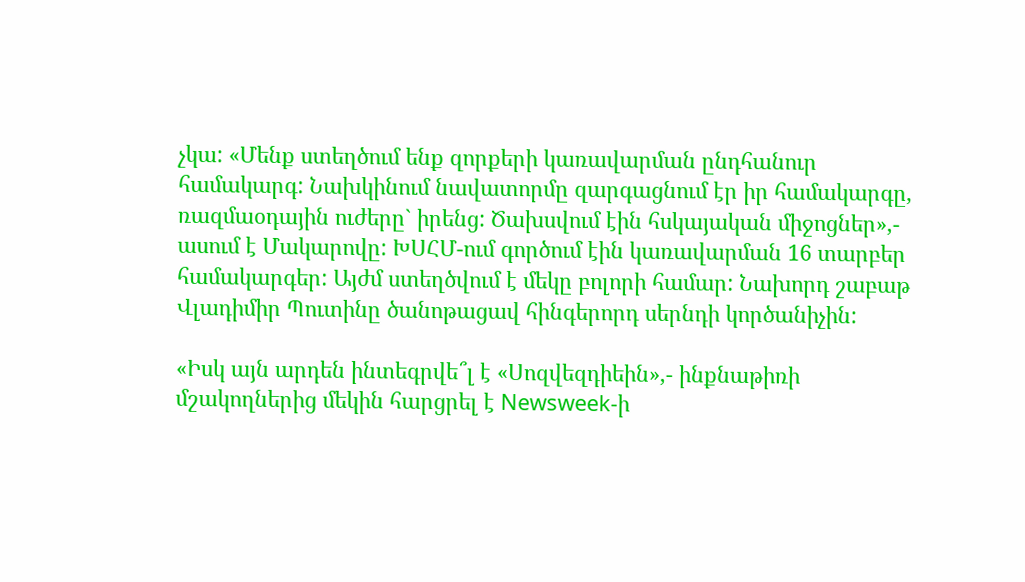չկա: «Մենք ստեղծում ենք զորքերի կառավարման ընդհանուր համակարգ: Նախկինում նավատորմը զարգացնում էր իր համակարգը, ռազմաօդային ուժերը` իրենց: Ծախսվում էին հսկայական միջոցներ»,- ասում է Մակարովը: ԽՍՀՄ-ում գործում էին կառավարման 16 տարբեր համակարգեր: Այժմ ստեղծվում է մեկը բոլորի համար: Նախորդ շաբաթ Վլադիմիր Պուտինը ծանոթացավ հինգերորդ սերնդի կործանիչին:

«Իսկ այն արդեն ինտեգրվե՞լ է «Սոզվեզդիեին»,- ինքնաթիռի մշակողներից մեկին հարցրել է Newsweek-ի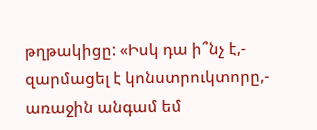թղթակիցը: «Իսկ դա ի՞նչ է,- զարմացել է կոնստրուկտորը,- առաջին անգամ եմ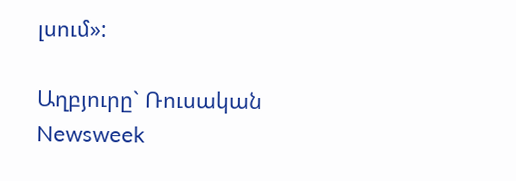լսում»:

Աղբյուրը` Ռուսական Newsweek